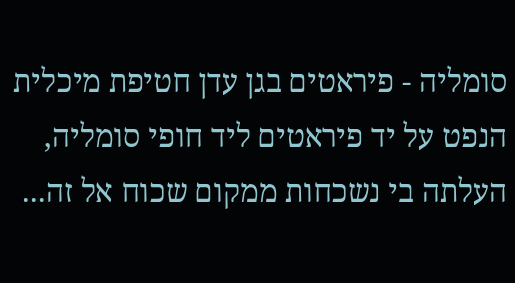סומליה - פיראטים בגן עדן חטיפת מיכלית הנפט על יד פיראטים ליד חופי סומליה, העלתה בי נשכחות ממקום שכוח אל זה...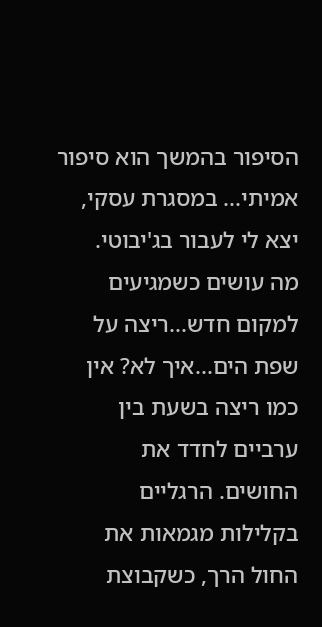הסיפור בהמשך הוא סיפור אמיתי... במסגרת עסקי, יצא לי לעבור בג'יבוטי.
מה עושים כשמגיעים למקום חדש...ריצה על שפת הים...איך לא? אין כמו ריצה בשעת בין ערביים לחדד את החושים. הרגליים בקלילות מגמאות את החול הרך, כשקבוצת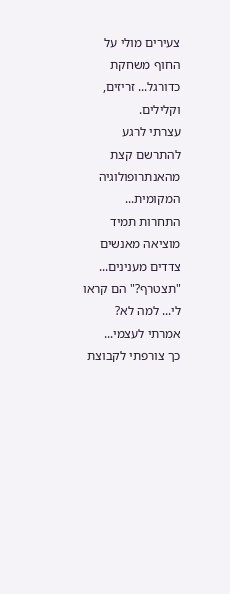צעירים מולי על החוף משחקת כדורגל... זריזים, וקלילים.
עצרתי לרגע להתרשם קצת מהאנתרופולוגיה המקומית...
התחרות תמיד מוציאה מאנשים צדדים מענינים... "תצטרף?" הם קראו לי... למה לא? אמרתי לעצמי...
כך צורפתי לקבוצת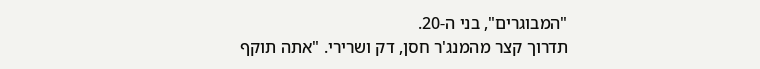"המבוגרים", בני ה-20.
תדרוך קצר מהמנג'ר חסן, דק ושרירי. "אתה תוקף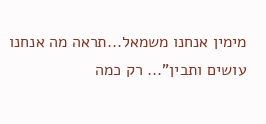מימין אנחנו משמאל...תראה מה אנחנו עושים ותבין"... רק כמה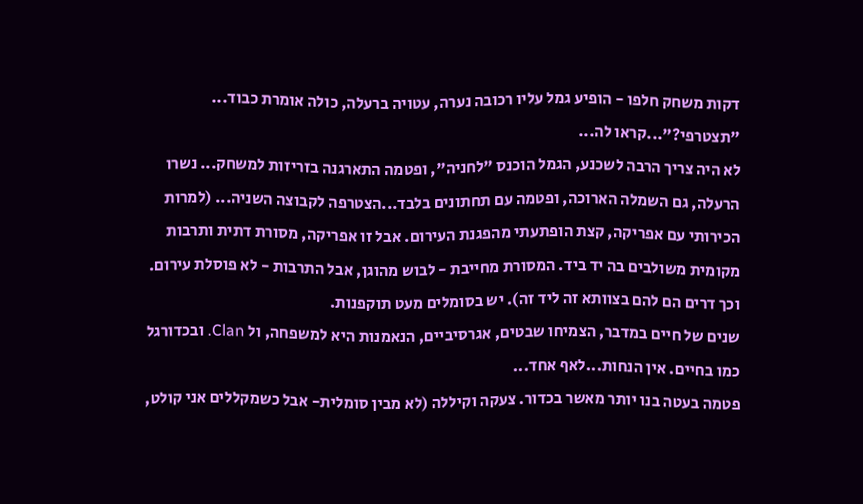דקות משחק חלפו - הופיע גמל עליו רכובה נערה, עטויה ברעלה, כולה אומרת כבוד... "תצטרפי?"...קראו לה...
לא היה צריך הרבה לשכנע, הגמל הוכנס "לחניה", ופטמה התארגנה בזריזות למשחק... נשרו הרעלה, גם השמלה הארוכה, ופטמה עם תחתונים בלבד...הצטרפה לקבוצה השניה... (למרות הכירותי עם אפריקה, קצת הופתעתי מהפגנת העירום. אבל זו אפריקה, מסורת דתית ותרבות מקומית משולבים בה יד ביד. המסורת מחייבת - לבוש מהוגן, אבל התרבות - לא פוסלת עירום. וכך דרים הם להם בצוותא זה ליד זה). יש בסומלים מעט תוקפנות.
שנים של חיים במדבר, הצמיחו שבטים, אגרסיביים, הנאמנות היא למשפחה, ול Clan. ובכדורגל כמו בחיים. אין הנחות...לאף אחד...
פטמה בעטה בנו יותר מאשר בכדור. צעקה וקיללה (לא מבין סומלית- אבל כשמקללים אני קולט,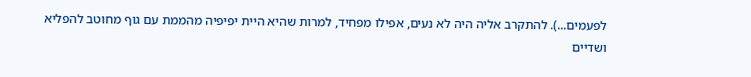לפעמים...). להתקרב אליה היה לא נעים, אפילו מפחיד, למרות שהיא היית יפיפיה מהממת עם גוף מחוטב להפליא ושדיים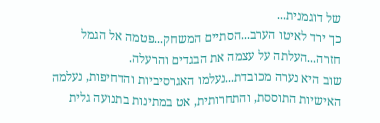של דוגמנית...
כך ירד לאיטו הערב...הסתיים המשחק...פטמה אל הגמל חזרה...העלתה על עצמה את הבגדים והרעלה.
שוב היא נערה מכובדת...נעלמו האגרסיביות והדחיפות, נעלמה האישיות התוססת, והתחרותית, אט במתינות בתנועה גלית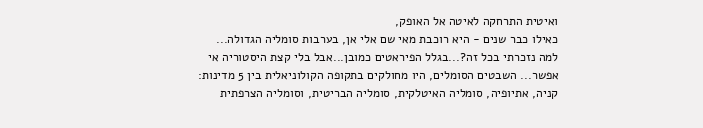ואיטית התרחקה לאיטה אל האופק,
כאילו כבר שנים - היא רוכבת מאי שם אלי אן, בערבות סומליה הגדולה...
למה נזכרתי בכל זה?...בגלל הפיראטים כמובן...אבל בלי קצת היסטוריה אי אפשר... השבטים הסומלים, היו מחולקים בתקופה הקולוניאלית בין 5 מדינות: קניה, אתיופיה, סומליה האיטלקית, סומליה הבריטית, וסומליה הצרפתית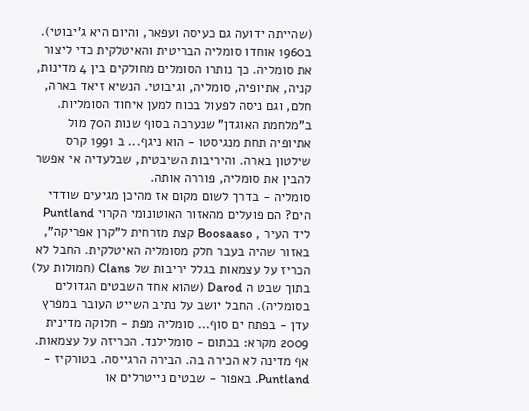(שהייתה ידועה גם כעיסה ועפאר, והיום היא ג'יבוטי).
ב1960 אוחדו סומליה הבריטית והאיטלקית כדי ליצור את סומליה. כך נותרו הסומלים מחולקים בין 4 מדינות, קניה, אתיופיה, סומליה, וגיבוטי. הנשיא זיאד בארה, חלם, וגם ניסה לפעול בכוח למען איחוד הסומליות. ב"מלחמת האוגדן" שנערכה בסוף שנות ה70 מול אתיופיה תחת מנגיסטו - הוא ניגף... ב 1991 קרס שילטון בארה. והיריבות השיבטית, שבלעדיה אי אפשר להבין את סומליה, פוררה אותה.
סומליה - בדרך לשום מקום אז מהיכן מגיעים שודדי הים? הם פועלים מהאזור האוטונומי הקרוי Puntland ליד העיר , Boosaaso קצת מזרחית ל"קרן אפריקה", באזור שהיה בעבר חלק מסומליה האיטלקית. החבל לא הכריז על עצמאות בגלל יריבות של Clans (חמולות על) בתוך שבט ה Darod (שהוא אחד השבטים הגדולים בסומליה). החבל יושב על נתיב השייט העובר במפרץ עדן - בפתח ים סוף... סומליה מפת - חלוקה מדינית 2009 מקרא: בכתום - סומלילנד. הכריזה על עצמאות. אף מדינה לא הכירה בה. הבירה הרגייסה. בטורקיז - Puntland. באפור - שבטים נייטרלים או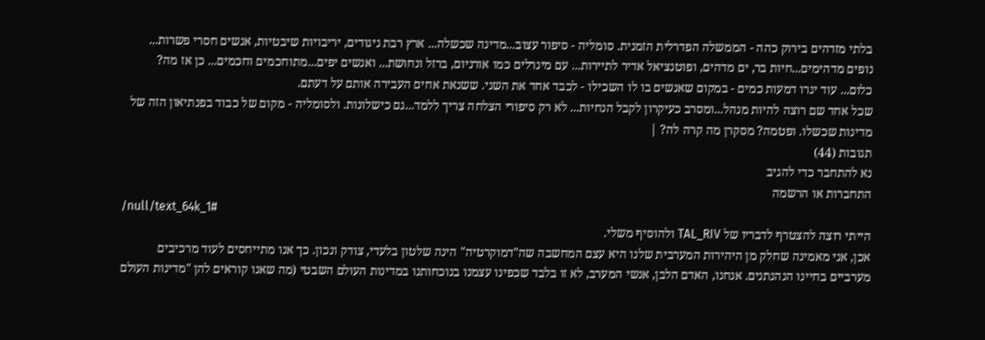בלתי מזדהים בירוק כהה - הממשלה הפדרלית הזמנית. סומליה - סיפור עצוב...מדינה שכשלה... ארץ רבת ניגודים, יריבויות שיבטיות, אנשים חסרי פשרות... נופים מדהימים...חיות בר, ים מדהים, ופוטנציאל אדיר לתיירות... עם מינרלים כמו אורניום, ברזל ונחושת... ואנשים יפים...מתוחכמים וחכמים... כן אז מה?
כלום... עוד יגרו דמעות כמים - במקום שאנשים בו לו השכילו - לכבד אחד את השני. ששנאת אחים העבירה אותם על דעתם.
שכל אחד שם רוצה להיות מנהל...ומסרב כעיקרון לקבל הנחיות... לא רק סיפורי הצלחה צריך ללמד...גם כישלונות. ולסומליה - מקום של כבוד בפנתיאון הזה של מדינות שכשלו. ופטמה? מסקרן מה קרה לה? |
תגובות (44)
נא להתחבר כדי להגיב
התחברות או הרשמה
/null/text_64k_1#
הייתי רוצה להצטרף לדבריו של TAL_RIV ולהוסיף משלי.
אכן, אני מאמינה שחלק מן היהירות המערבית שלנו היא עצם המחשבה שה"דמוקרטיה" הינה שלטון בלעדי, צודק ונכון. כך אנו מתייחסים לעוד מרכיבים מערביים בחיינו הנהנתנים. אנחנו, האדם הלבן, אנשי המערב, לא זו בלבד שכפינו עצמנו בנוכחותנו במדינות העולם השבטי (מה שאנו קוראים להן "מדינות העולם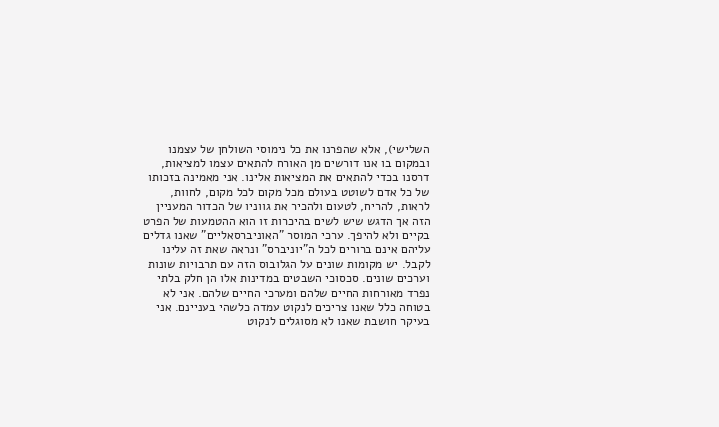השלישי), אלא שהפרנו את כל נימוסי השולחן של עצמנו ובמקום בו אנו דורשים מן האורח להתאים עצמו למציאות, דרסנו בכדי להתאים את המציאות אלינו. אני מאמינה בזכותו של כל אדם לשוטט בעולם מכל מקום לכל מקום, לחוות, לראות, להריח, לטעום ולהכיר את גווניו של הכדור המעניין הזה אך הדגש שיש לשים בהיכרות זו הוא ההטמעות של הפרט בקיים ולא להיפך. ערכי המוסר "האוניברסאליים" שאנו גדלים עליהם אינם ברורים לכל ה"יוניברס" ונראה שאת זה עלינו לקבל. יש מקומות שונים על הגלובוס הזה עם תרבויות שונות וערכים שונים. סכסוכי השבטים במדינות אלו הן חלק בלתי נפרד מאורחות החיים שלהם ומערכי החיים שלהם. אני לא בטוחה כלל שאנו צריכים לנקוט עמדה כלשהי בעניינם. אני בעיקר חושבת שאנו לא מסוגלים לנקוט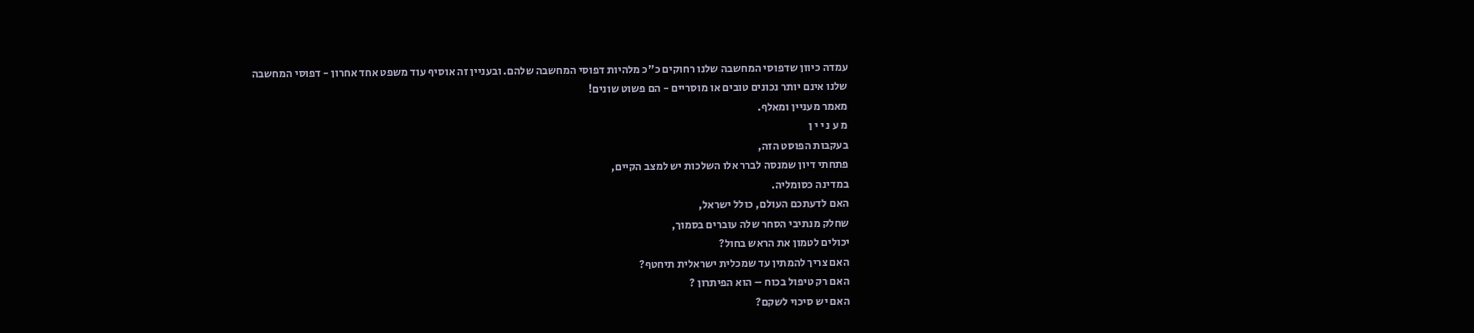עמדה כיוון שדפוסי המחשבה שלנו רחוקים כ"כ מלהיות דפוסי המחשבה שלהם. ובעניין זה אוסיף עוד משפט אחד אחרון - דפוסי המחשבה שלנו אינם יותר נכונים טובים או מוסריים - הם פשוט שונים!
מאמר מעניין ומאלף.
מ ע נ י י ן
בעקבות הפוסט הזה,
פתחתי דיון שמנסה לברר אלו השלכות יש למצב הקיים,
במדינה כסומליה.
האם לדעתכם העולם, כולל ישראל,
שחלק מנתיבי הסחר שלה עוברים בסמוך,
יכולים לטמון את הראש בחול?
האם צריך להמתין עד שמכלית ישראלית תיחטף?
האם רק טיפול בכוח – הוא הפיתרון ?
האם יש סיכוי לשקם?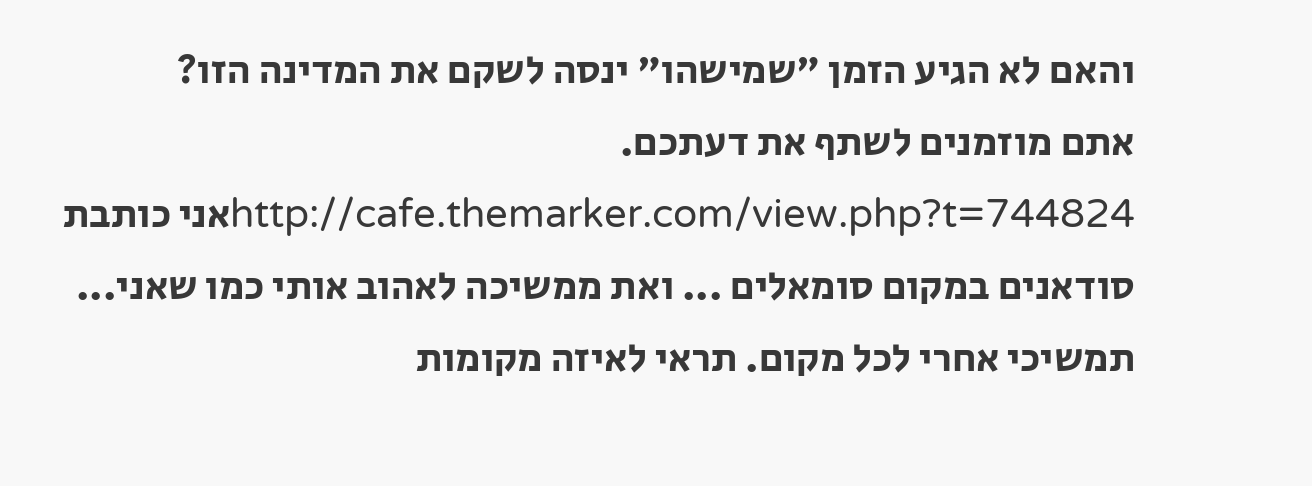והאם לא הגיע הזמן "שמישהו" ינסה לשקם את המדינה הזו?
אתם מוזמנים לשתף את דעתכם.
http://cafe.themarker.com/view.php?t=744824אני כותבת סודאנים במקום סומאלים ... ואת ממשיכה לאהוב אותי כמו שאני...
תמשיכי אחרי לכל מקום. תראי לאיזה מקומות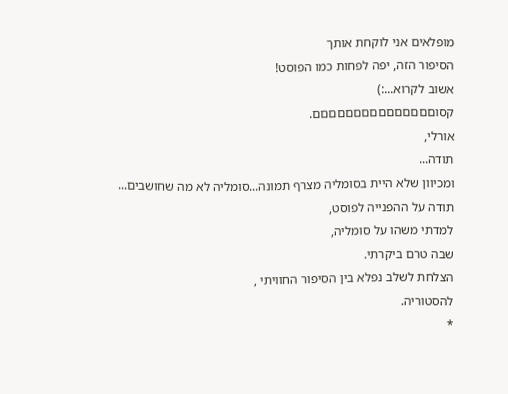מופלאים אני לוקחת אותך
הסיפור הזה, יפה לפחות כמו הפוסט!
אשוב לקרוא...:)
קסוםםםםםםםםםםםםםםם.
אורלי,
תודה...
ומכיוון שלא היית בסומליה מצרף תמונה...סומליה לא מה שחושבים...
תודה על ההפנייה לפוסט,
למדתי משהו על סומליה,
שבה טרם ביקרתי.
הצלחת לשלב נפלא בין הסיפור החוויתי ,
להסטוריה.
*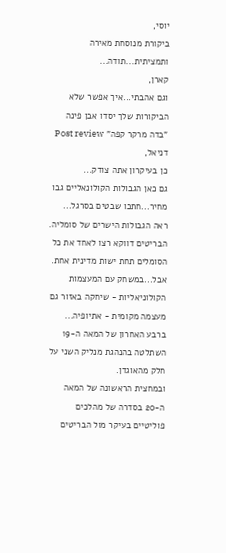יוסי,
ביקורת מנוסחת מאירה ותמציתית...תודה...
קארן,
וגם אהבתי...איך אפשר שלא
הביקורות שלך יסדו אבן פינה "בדה מרקר קפה" Post review
דניאל,
כן בעיקרון אתה צודק...
גם כאן הגבולות הקולונאליים גבו מחיר...חתכו שבטים בסרגל...
ראה הגבולות הישרים של סומליה.
הבריטים דווקא רצו לאחד את כל הסומלים תחת ישות מדינית אחת.
אבל...במשחק עם המעצמות הקולוניאליות - שיחקה באזור גם מעצמה מקומית - אתיופיה...
ברבע האחרון של המאה ה-19 השתלטה בהנהגת מנליק השני על חלק מהאוגדן.
ובמחצית הראשונה של המאה ה-20 בסדרה של מהלכים פוליטיים בעיקר מול הבריטים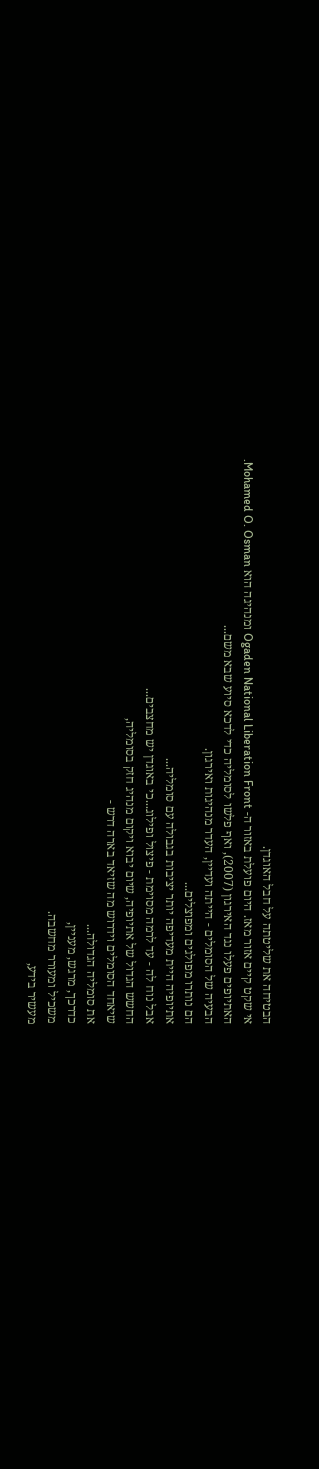הבטיחה את שליטתה על חבל האוגדן.
אי שקט קיים אזור מאז. היום פועלת באזור ה- Ogaden National Liberation Front ומנהיגה הוא Mohamed O. Osman.
האתיופים פעלו נגד האירגון (2007), ואף פלשו לסומליה כדי לדכא סיוע שבא משם...
הבעיה של הסומלים - הייתה ועדיין, העדר מנהיגות ואירגון.
הם נותרו מפולגים ומפוצלים...
אתיופיה היית מעדיפה יותר יציבות בגבולה עם סומליה...
אבל נוח לה - עד לרמה מסוימת - פיצול ופילוג...כי באוגדן יש מחצבים...
החשש הגדול של אתיופיה, שיום יבוא ויקום מנהיג חזק בסומליה,
שיאחד הסומלים וידרוש מה שזיאד בארה דרש -
את סומליה הגדולה...
כדרכך, מרגש, מעניין,
משכיל ומעורר מחשבה.
מעשיר בידע,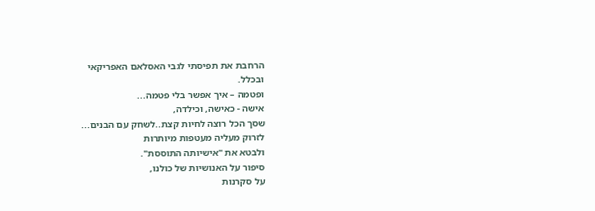הרחבת את תפיסתי לגבי האסלאם האפריקאי
ובכלל.
ופטמה – איך אפשר בלי פטמה...
אישה - כאישה, וכילדה,
שסך הכל רוצה לחיות קצת..לשחק עם הבנים...
לזרוק מעליה מעטפות מיותרות
ולבטא את "אישיותה התוססת".
סיפור על האנושיות של כולנו,
על סקרנות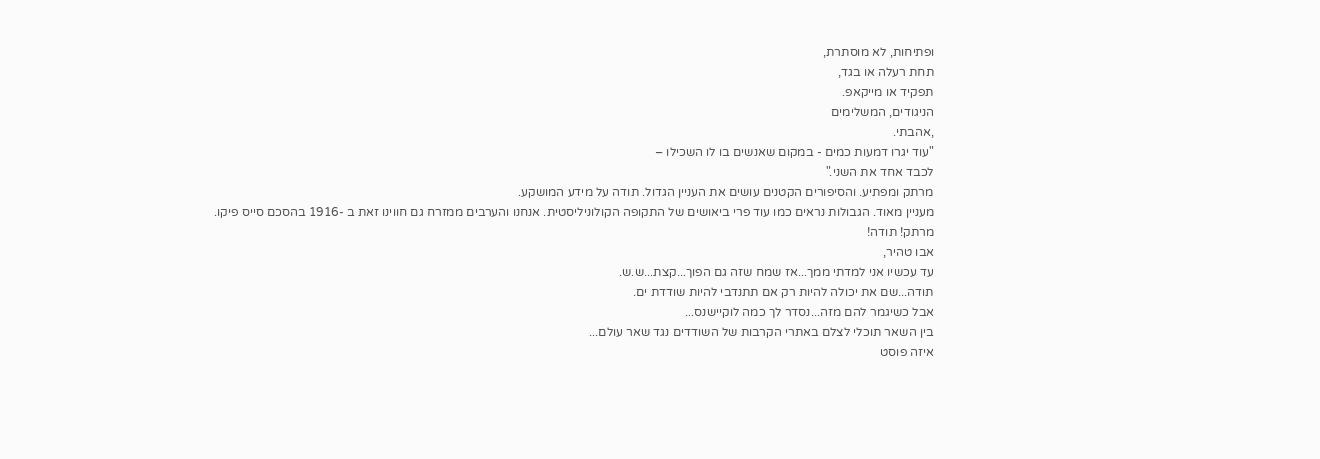ופתיחות, לא מוסתרת,
תחת רעלה או בגד,
תפקיד או מייקאפ.
הניגודים, המשלימים
,אהבתי.
"עוד יגרו דמעות כמים - במקום שאנשים בו לו השכילו –
לכבד אחד את השני."
מרתק ומפתיע. והסיפורים הקטנים עושים את העניין הגדול. תודה על מידע המושקע.
מעניין מאוד. הגבולות נראים כמו עוד פרי ביאושים של התקופה הקולוניליסטית. אנחנו והערבים ממזרח גם חווינו זאת ב -1916 בהסכם סייס פיקו.
מרתק! תודה!
אבו טהיר,
עד עכשיו אני למדתי ממך...אז שמח שזה גם הפוך...קצת...ש.ש.
תודה...שם את יכולה להיות רק אם תתנדבי להיות שודדת ים.
אבל כשיגמר להם מזה...נסדר לך כמה לוקיישנס...
בין השאר תוכלי לצלם באתרי הקרבות של השודדים נגד שאר עולם...
איזה פוסט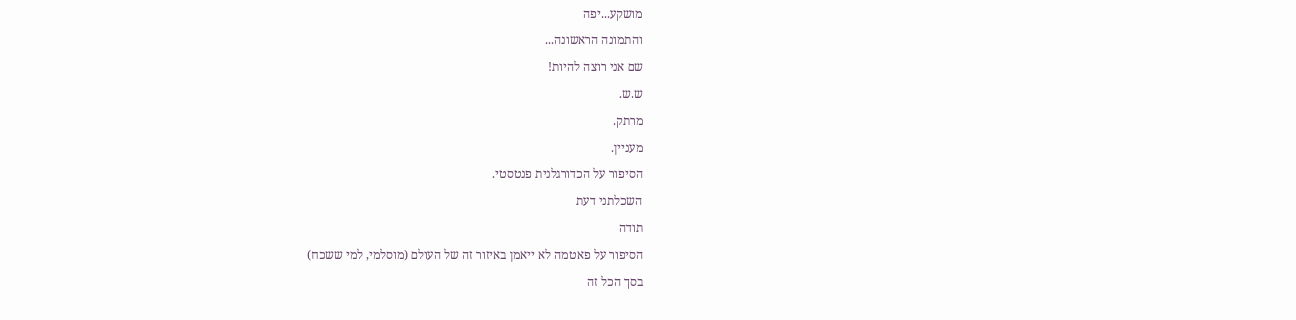מושקע...יפה
והתמונה הראשונה...
שם אני רוצה להיות!
ש.ש.
מרתק.
מעניין.
הסיפור על הכדורגלנית פנטסטי.
השכלתני דעת
תודה
הסיפור על פאטמה לא ייאמן באיזור זה של העולם (מוסלמי, למי ששכח)
בסך הכל זה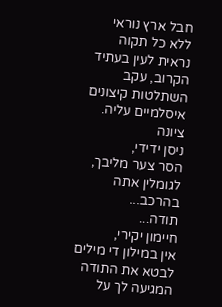חבל ארץ נוראי ללא כל תקוה נראית לעין בעתיד הקרוב, עקב השתלטות קיצונים איסלמיים עליה.
ציונה
ניסן ידידי,
הסר צער מליבך, לגומלין אתה בהרכב...
תודה...
חיימון יקירי,
אין במילון די מילים לבטא את התודה המגיעה לך על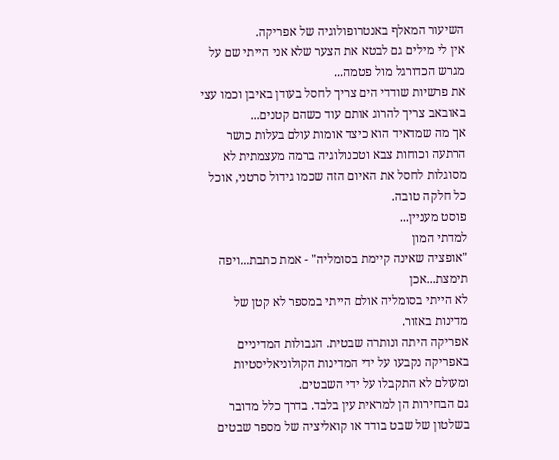השיעור המאלף באנטרופולוגיה של אפריקה.
אין לי מילים גם לבטא את הצער שלא אני הייתי שם על מגרש הכדורגל מול פטמה...
את פרשיות שודדי הים צריך לחסל בעודן באיבן וכמו עצי באובאב צריך להרוג אותם עוד כשהם קטנים...
אך מה שמדאיד הוא כיצד אומות עולם בעלות כושר הרתעה וכוחות צבא וטכנולוגיה ברמה מעצמתית לא מסוגלות לחסל את האיום הזה שכמו גידול סרטני, אוכל כל חלקה טובה.
פוסט מעניין...
למדתי המון
"אופציה שאינה קיימת בסומליה" - אמת כתבת...ויפה תימצת...אכן
לא הייתי בסומליה אולם הייתי במספר לא קטן של מדינות באזור.
אפריקה היתה ונותרה שבטית. הגבולות המדיניים באפריקה נקבעו על ידי המדינות הקולוניאליסטיות ומעולם לא התקבלו על ידי השבטים.
גם הבחירות הן למראית עין בלבד. בדרך כלל מדובר בשלטון של שבט בודד או קואליציה של מספר שבטים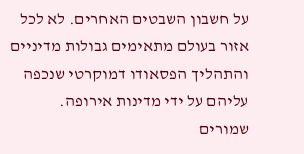על חשבון השבטים האחרים. לא לכל אזור בעולם מתאימים גבולות מדיניים והתהליך הפסאודו דמוקרטי שנכפה עליהם על ידי מדינות אירופה.
שמורים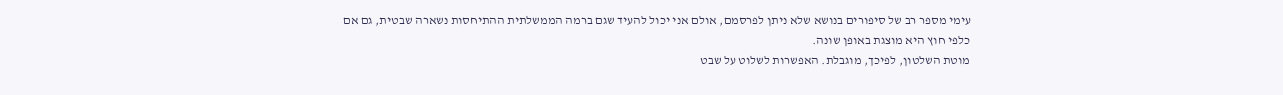עימי מספר רב של סיפורים בנושא שלא ניתן לפרסמם, אולם אני יכול להעיד שגם ברמה הממשלתית ההתיחסות נשארה שבטית, גם אם כלפי חוץ היא מוצגת באופן שונה.
מוטת השלטון, לפיכך, מוגבלת. האפשרות לשלוט על שבט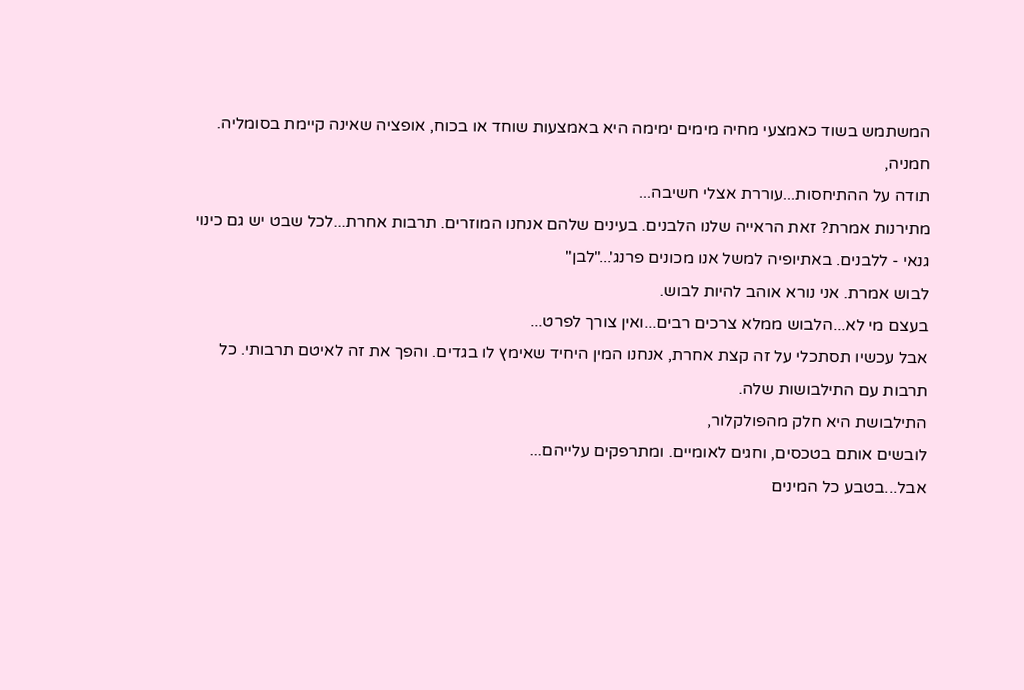המשתמש בשוד כאמצעי מחיה מימים ימימה היא באמצעות שוחד או בכוח, אופציה שאינה קיימת בסומליה.
חמניה,
תודה על ההתיחסות...עוררת אצלי חשיבה...
מתירנות אמרת? זאת הראייה שלנו הלבנים. בעינים שלהם אנחנו המוזרים. תרבות אחרת...לכל שבט יש גם כינוי גנאי - ללבנים. באתיופיה למשל אנו מכונים פרנג'..."לבן"
לבוש אמרת. אני נורא אוהב להיות לבוש.
בעצם מי לא...הלבוש ממלא צרכים רבים...ואין צורך לפרט...
אבל עכשיו תסתכלי על זה קצת אחרת, אנחנו המין היחיד שאימץ לו בגדים. והפך את זה לאיטם תרבותי. כל תרבות עם התילבושות שלה.
התילבושת היא חלק מהפולקלור,
לובשים אותם בטכסים, וחגים לאומיים. ומתרפקים עלייהם...
אבל...בטבע כל המינים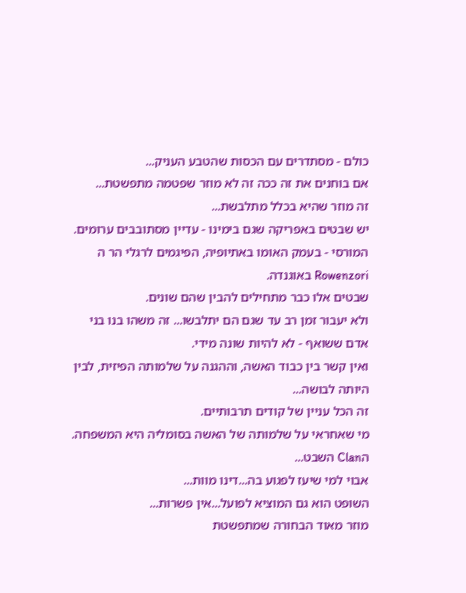כולם - מסתדרים עם הכסות שהטבע העניק...
אם בוחנים את זה ככה זה לא מוזר שפטמה מתפשטת...
זה מוזר שהיא בכלל מתלבשת...
יש שבטים באפריקה שגם בימינו - עדיין מסתובבים ערומים.
המורסי - בעמק האומו באתיופיה, הפיגמים לרגלי הר ה Rowenzori באוגנדה.
שבטים אלו כבר מתחילים להבין שהם שונים.
ולא יעבור זמן רב עד שגם הם יתלבשו... זה משהו בנו בני אדם ששואף - לא להיות שונה מידי.
ואין קשר בין כבוד האשה, וההגנה על שלמותה הפיזית, לבין היותה לבושה...
זה הכל עניין של קודים תרבותיים.
מי שאחראי על שלמותה של האשה בסומליה היא המשפחה. הClan השבט...
אבוי למי שיעז לפגוע בה...דינו מוות...
השופט הוא גם המוציא לפועל...אין פשרות...
מוזר מאוד הבחורה שמתפשטת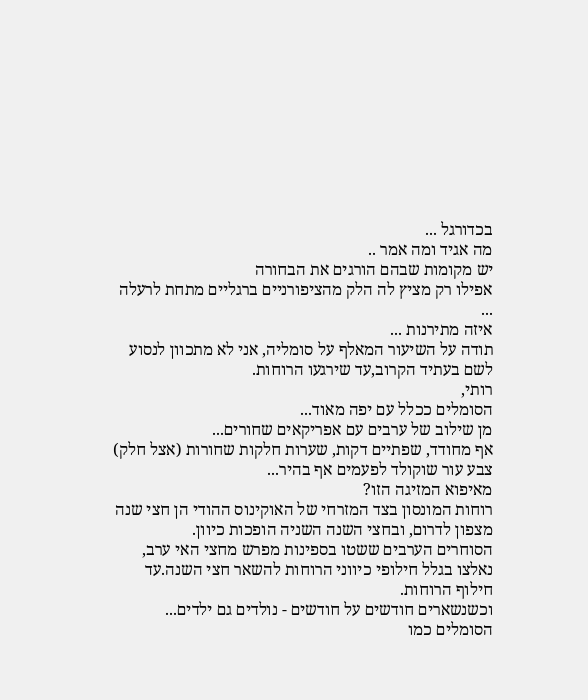בכדורגל ...
מה אגיד ומה אמר ..
יש מקומות שבהם הורגים את הבחורה
אפילו רק מציץ לה הלק מהציפורניים ברגליים מתחת לרעלה ...
איזה מתירנות ...
תודה על השיעור המאלף על סומליה, אני לא מתכוון לנסוע לשם בעתיד הקרוב,עד שירגעו הרוחות.
רותי,
הסומלים ככלל עם יפה מאוד...
מן שילוב של ערבים עם אפריקאים שחורים...
אף מחודד, שפתיים דקות, שערות חלקות שחורות (אצל חלק) צבע עור שוקולד לפעמים אף בהיר...
מאיפוא המזיגה הזו?
רוחות המונסון בצד המזרחי של האוקינוס ההודי הן חצי שנה מצפון לדרום, ובחצי השנה השניה הופכות כיוון.
הסוחרים הערבים ששטו בספינות מפרש מחצי האי ערב, נאלצו בגלל חילופי כיווני הרוחות להשאר חצי השנה.עד חילוף הרוחות.
וכשנשארים חודשים על חודשים - נולדים גם ילדים...
הסומלים כמו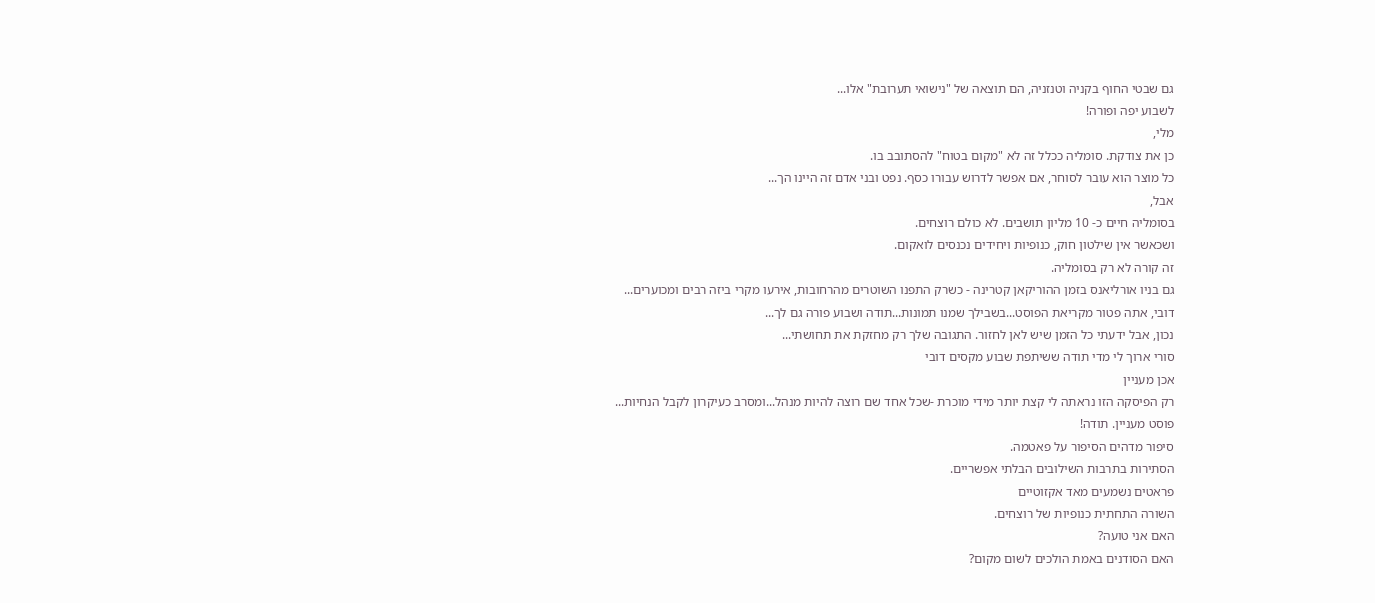גם שבטי החוף בקניה וטנזניה, הם תוצאה של "נישואי תערובת" אלו...
לשבוע יפה ופורה!
מלי,
כן את צודקת. סומליה ככלל זה לא "מקום בטוח" להסתובב בו.
כל מוצר הוא עובר לסוחר, אם אפשר לדרוש עבורו כסף. נפט ובני אדם זה היינו הך...
אבל,
בסומליה חיים כ- 10 מליון תושבים. לא כולם רוצחים.
ושכאשר אין שילטון חוק, כנופיות ויחידים נכנסים לואקום.
זה קורה לא רק בסומליה.
גם בניו אורליאנס בזמן ההוריקאן קטרינה - כשרק התפנו השוטרים מהרחובות, אירעו מקרי ביזה רבים ומכוערים...
דובי, אתה פטור מקריאת הפוסט...בשבילך שמנו תמונות...תודה ושבוע פורה גם לך...
נכון, אבל ידעתי כל הזמן שיש לאן לחזור. התגובה שלך רק מחזקת את תחושתי...
סורי ארוך לי מדי תודה ששיתפת שבוע מקסים דובי
אכן מעניין
רק הפיסקה הזו נראתה לי קצת יותר מידי מוכרת -שכל אחד שם רוצה להיות מנהל...ומסרב כעיקרון לקבל הנחיות...
פוסט מעניין. תודה!
סיפור מדהים הסיפור על פאטמה.
הסתירות בתרבות השילובים הבלתי אפשריים.
פראטים נשמעים מאד אקזוטיים
השורה התחתית כנופיות של רוצחים.
האם אני טועה?
האם הסודנים באמת הולכים לשום מקום?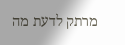מרתק לדעת מה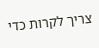צריך לקרות כדי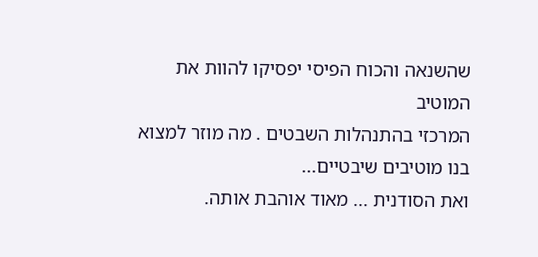שהשנאה והכוח הפיסי יפסיקו להוות את המוטיב
המרכזי בהתנהלות השבטים . מה מוזר למצוא בנו מוטיבים שיבטיים...
ואת הסודנית ... מאוד אוהבת אותה.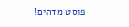פוסט מדהים!